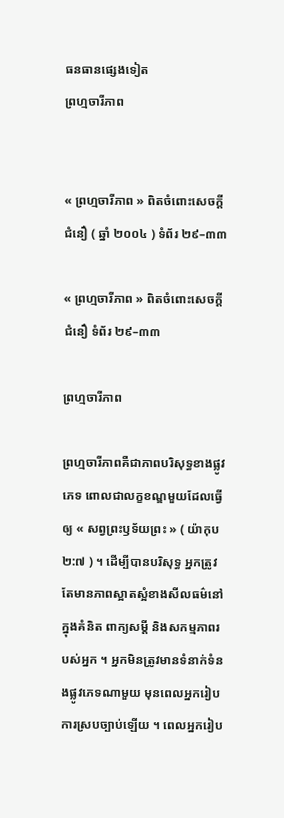ធនធានផ្សេងទៀត
ព្រហ្មចារីភាព


« ព្រហ្មចារីភាព » ពិតចំពោះសេចក្ដីជំនឿ ( ឆ្នាំ ២០០៤ ) ទំព័រ ២៩–៣៣

« ព្រហ្មចារីភាព » ពិតចំពោះសេចក្ដីជំនឿ ទំព័រ ២៩–៣៣

ព្រហ្មចារីភាព

ព្រហ្មចារីភាពគឺជាភាពបរិសុទ្ធខាងផ្លូវភេទ ពោលជាលក្ខខណ្ឌមួយដែលធ្វើឲ្យ « សព្វព្រះឫទ័យព្រះ » ( យ៉ាកុប ២:៧ ) ។ ដើម្បីបានបរិសុទ្ធ អ្នកត្រូវតែមានភាពស្អាតស្អំខាងសីលធម៌នៅក្នុងគំនិត ពាក្យសម្ដី និងសកម្មភាពរបស់អ្នក ។ អ្នកមិនត្រូវមានទំនាក់ទំនងផ្លូវភេទណាមួយ មុនពេលអ្នករៀបការស្របច្បាប់ឡើយ ។ ពេលអ្នករៀប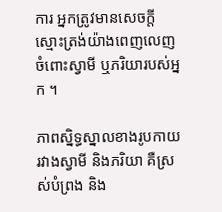ការ អ្នកត្រូវមានសេចក្តីស្មោះត្រង់យ៉ាងពេញលេញចំពោះស្វាមី ឬភរិយារបស់អ្នក ។

ភាពស្និទ្ធស្នាលខាងរូបកាយរវាងស្វាមី និងភរិយា គឺស្រស់បំព្រង និង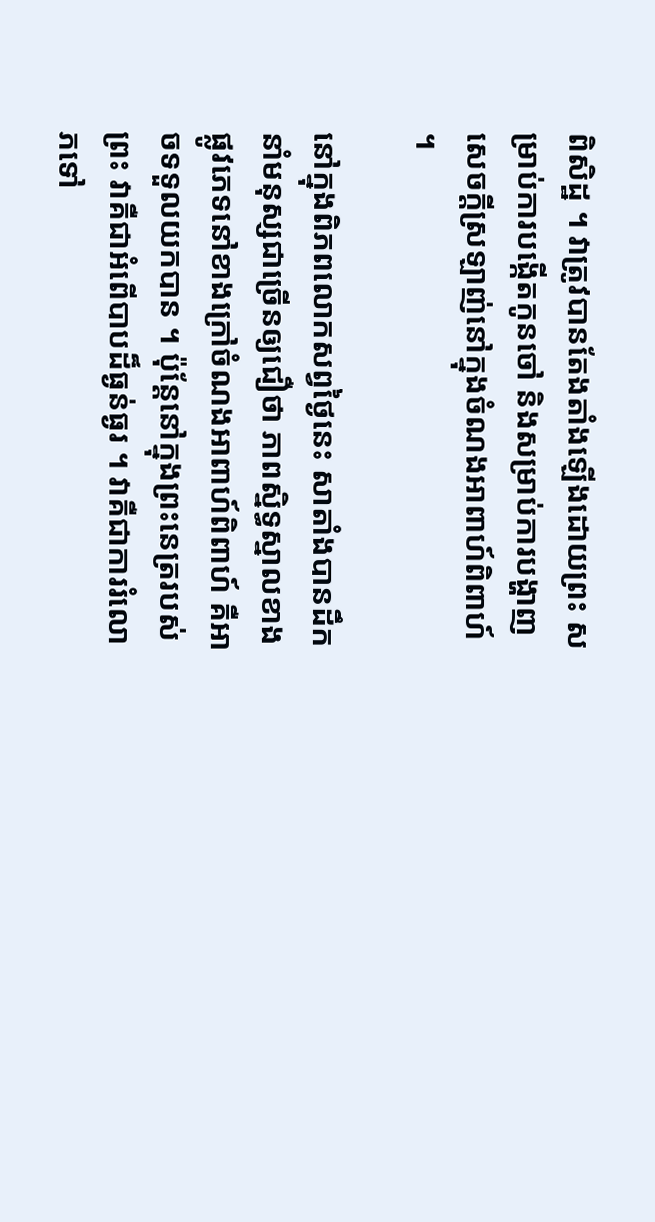ពិសិដ្ឋ ។ វាត្រូវបានតែងតាំងឡើងដោយព្រះ សម្រាប់ការបង្កើតកូនចៅ និងសម្រាប់ការបង្ហាញសេចក្តីស្រឡាញ់នៅក្នុងចំណងអាពាហ៍ពិពាហ៍ ។

នៅក្នុងពិភពលោកសព្វថ្ងៃនេះ សាតាំងបានដឹកនាំមនុស្សជាច្រើនឲ្យជឿថា ភាពស្និទ្ធស្នាលខាងផ្លូវភេទនៅខាងក្រៅចំណងអាពាហ៍ពិពាហ៍ គឺអាចទទួលយកបាន ។ ប៉ុន្តែនៅក្នុងព្រះនេត្ររបស់ព្រះ វាគឺជាអំពើបាបដ៏ធ្ងន់ធ្ងរ ។ វាគឺជាការរំលោភទៅ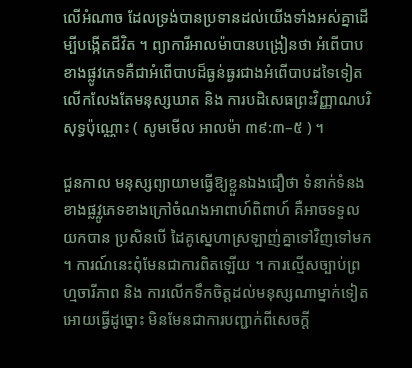លើអំណាច ដែលទ្រង់បានប្រទានដល់យើងទាំងអស់គ្នាដើម្បីបង្កើតជីវិត ។ ព្យាការីអាលម៉ាបានបង្រៀនថា អំពើបាបខាងផ្លូវភេទគឺជាអំពើបាបដ៏ធ្ងន់ធ្ងរជាងអំពើបាបដទៃទៀត លើកលែងតែមនុស្សឃាត និង ការបដិសេធព្រះវិញ្ញាណបរិសុទ្ធប៉ុណ្ណោះ ( សូមមើល អាលម៉ា ៣៩:៣–៥ ) ។

ជួនកាល មនុស្សព្យាយាមធ្វើឱ្យខ្លួនឯងជឿថា ទំនាក់ទំនងខាងផ្លវ្លូភេទខាងក្រៅចំណងអាពាហ៍ពិពាហ៍ គឺអាចទទួលយកបាន ប្រសិនបើ ដៃគូស្នេហាស្រឡាញ់គ្នាទៅវិញទៅមក ។ ការណ៍នេះពុំមែនជាការពិតឡើយ ។ ការល្មើសច្បាប់ព្រហ្មចារីភាព និង ការលើកទឹកចិត្តដល់មនុស្សណាម្នាក់ទៀតអោយធ្វើដូច្នោះ មិនមែនជាការបញ្ជាក់ពីសេចក្តី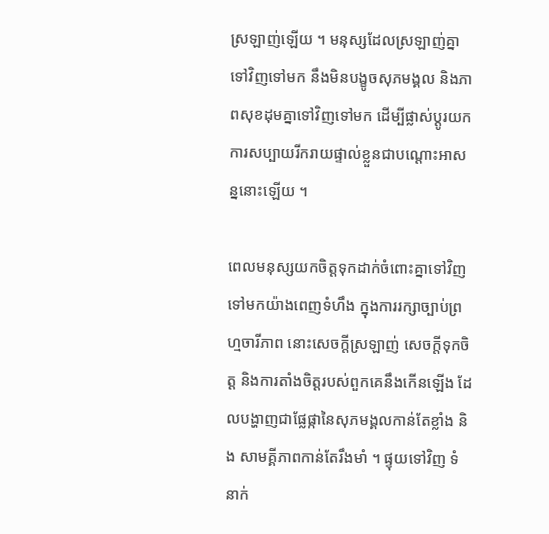ស្រឡាញ់ឡើយ ។ មនុស្សដែលស្រឡាញ់គ្នាទៅវិញទៅមក នឹងមិនបង្ខូចសុភមង្គល និងភាពសុខដុមគ្នាទៅវិញទៅមក ដើម្បីផ្លាស់ប្តូរយកការសប្បាយរីករាយផ្ទាល់ខ្លួនជាបណ្តោះអាសន្ននោះឡើយ ។

ពេលមនុស្សយកចិត្តទុកដាក់ចំពោះគ្នាទៅវិញទៅមកយ៉ាងពេញទំហឹង ក្នុងការរក្សាច្បាប់ព្រហ្មចារីភាព នោះសេចក្តីស្រឡាញ់ សេចក្តីទុកចិត្ត និងការតាំងចិត្តរបស់ពួកគេនឹងកើនឡើង ដែលបង្ហាញជាផ្លែផ្កានៃសុភមង្គលកាន់តែខ្លាំង និង សាមគ្គីភាពកាន់តែរឹងមាំ ។ ផ្ទុយទៅវិញ ទំនាក់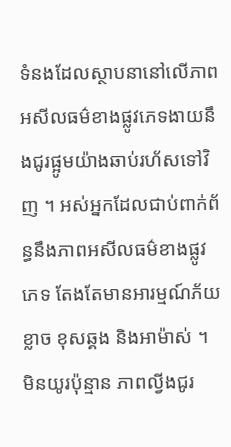ទំនងដែលស្ថាបនានៅលើភាពអសីលធម៌ខាងផ្លូវភេទងាយនឹងជូរផ្អូមយ៉ាងឆាប់រហ័សទៅវិញ ។ អស់អ្នកដែលជាប់ពាក់ព័ន្ធនឹងភាពអសីលធម៌ខាងផ្លូវភេទ តែងតែមានអារម្មណ៍ភ័យខ្លាច ខុសឆ្គង និងអាម៉ាស់ ។ មិនយូរប៉ុន្មាន ភាពល្វីងជូរ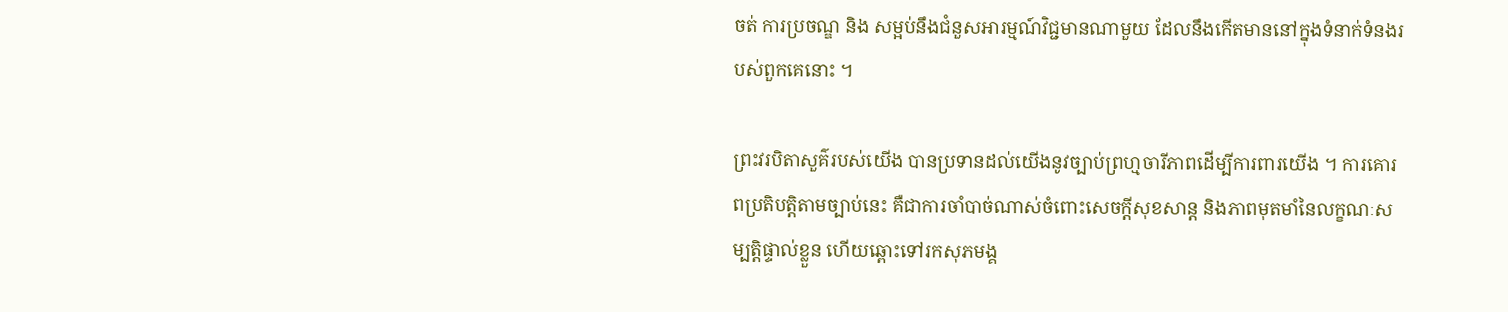ចត់ ការប្រចណ្ឌ និង សម្អប់នឹងជំនួសអារម្មណ៍វិជ្ជមានណាមួយ ដែលនឹងកើតមាននៅក្នុងទំនាក់ទំនងរបស់ពួកគេនោះ ។

ព្រះវរបិតាសួគ៌របស់យើង បានប្រទានដល់យើងនូវច្បាប់ព្រហ្មចារីភាពដើម្បីការពារយើង ។ ការគោរពប្រតិបត្តិតាមច្បាប់នេះ គឺជាការចាំបាច់ណាស់ចំពោះសេចក្តីសុខសាន្ត និងភាពមុតមាំនៃលក្ខណៈសម្បត្តិផ្ទាល់ខ្លួន ហើយឆ្ពោះទៅរកសុភមង្គ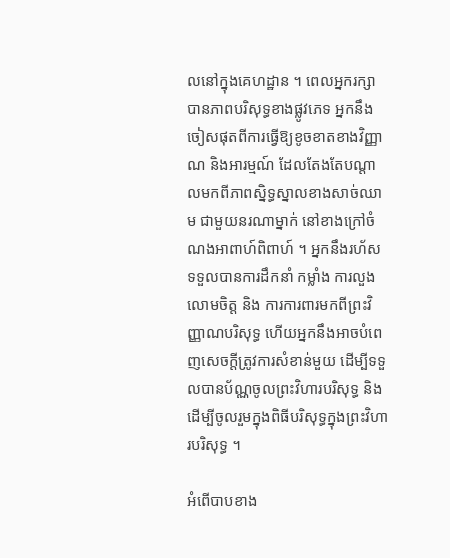លនៅក្នុងគេហដ្ឋាន ។ ពេលអ្នករក្សាបានភាពបរិសុទ្ធខាងផ្លូវភេទ អ្នកនឹងចៀសផុតពីការធ្វើឱ្យខូចខាតខាងវិញ្ញាណ និងអារម្មណ៍ ដែលតែងតែបណ្តាលមកពីភាពស្និទ្ធស្នាលខាងសាច់ឈាម ជាមួយនរណាម្នាក់ នៅខាងក្រៅចំណងអាពាហ៍ពិពាហ៍ ។ អ្នកនឹងរហ័សទទួលបានការដឹកនាំ កម្លាំង ការលួងលោមចិត្ត និង ការការពារមកពីព្រះវិញ្ញាណបរិសុទ្ធ ហើយអ្នកនឹងអាចបំពេញសេចក្ដីត្រូវការសំខាន់មួយ ដើម្បីទទួលបានប័ណ្ណចូលព្រះវិហារបរិសុទ្ធ និងដើម្បីចូលរួមក្នុងពិធីបរិសុទ្ធក្នុងព្រះវិហារបរិសុទ្ធ ។

អំពើបាបខាង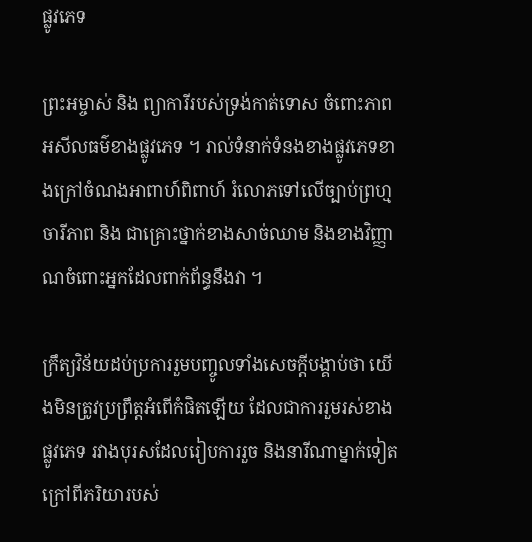ផ្លូវភេទ

ព្រះអម្ចាស់ និង ព្យាការីរបស់ទ្រង់កាត់ទោស ចំពោះភាពអសីលធម៌ខាងផ្លូវភេទ ។ រាល់ទំនាក់ទំនងខាងផ្លូវភេទខាងក្រៅចំណងអាពាហ៍ពិពាហ៍ រំលោភទៅលើច្បាប់ព្រហ្មចារីភាព និង ជាគ្រោះថ្នាក់ខាងសាច់ឈាម និងខាងវិញ្ញាណចំពោះអ្នកដែលពាក់ព័ន្ធនឹងវា ។

ក្រឹត្យវិន័យដប់ប្រការរួមបញ្ចូលទាំងសេចក្តីបង្គាប់ថា យើងមិនត្រូវប្រព្រឹត្តអំពើកំផិតឡើយ ដែលជាការរួមរស់ខាងផ្លូវភេទ រវាងបុរសដែលរៀបការរួច និងនារីណាម្នាក់ទៀត ក្រៅពីភរិយារបស់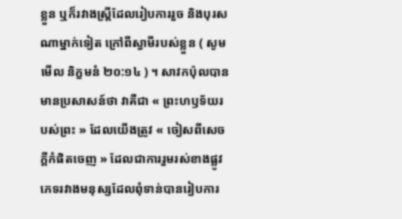ខ្លួន ឬក៏រវាងស្ត្រីដែលរៀបការរួច និងបុរសណាម្នាក់ទៀត ក្រៅពីស្វាមីរបស់ខ្លួន ( សូមមើល និក្ខមនំ ២០:១៤ ) ។ សាវកប៉ុលបានមានប្រសាសន៍ថា វាគឺជា « ព្រះហឫទ័យរបស់ព្រះ » ដែលយើងត្រូវ « ចៀសពីសេចក្តីកំផិតចេញ » ដែលជាការរួមរស់ខាងផ្លូវភេទរវាងមនុស្សដែលពុំទាន់បានរៀបការ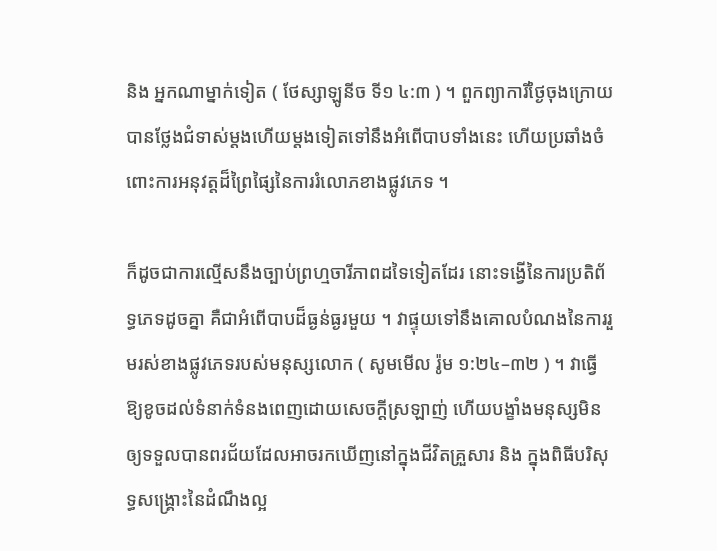និង អ្នកណាម្នាក់ទៀត ( ថែស្សាឡូនីច ទី១ ៤:៣ ) ។ ពួកព្យាការីថ្ងៃចុងក្រោយបានថ្លែងជំទាស់ម្ដងហើយម្ដងទៀតទៅនឹងអំពើបាបទាំងនេះ ហើយប្រឆាំងចំពោះការអនុវត្តដ៏ព្រៃផ្សៃនៃការរំលោភខាងផ្លូវភេទ ។

ក៏ដូចជាការល្មើសនឹងច្បាប់ព្រហ្មចារីភាពដទៃទៀតដែរ នោះទង្វើនៃការប្រតិព័ទ្ធភេទដូចគ្នា គឺជាអំពើបាបដ៏ធ្ងន់ធ្ងរមួយ ។ វាផ្ទុយទៅនឹងគោលបំណងនៃការរួមរស់ខាងផ្លូវភេទរបស់មនុស្សលោក ( សូមមើល រ៉ូម ១:២៤–៣២ ) ។ វាធ្វើឱ្យខូចដល់ទំនាក់ទំនងពេញដោយសេចក្ដីស្រឡាញ់ ហើយបង្ខាំងមនុស្សមិនឲ្យទទួលបានពរជ័យដែលអាចរកឃើញនៅក្នុងជីវិតគ្រួសារ និង ក្នុងពិធីបរិសុទ្ធសង្គ្រោះនៃដំណឹងល្អ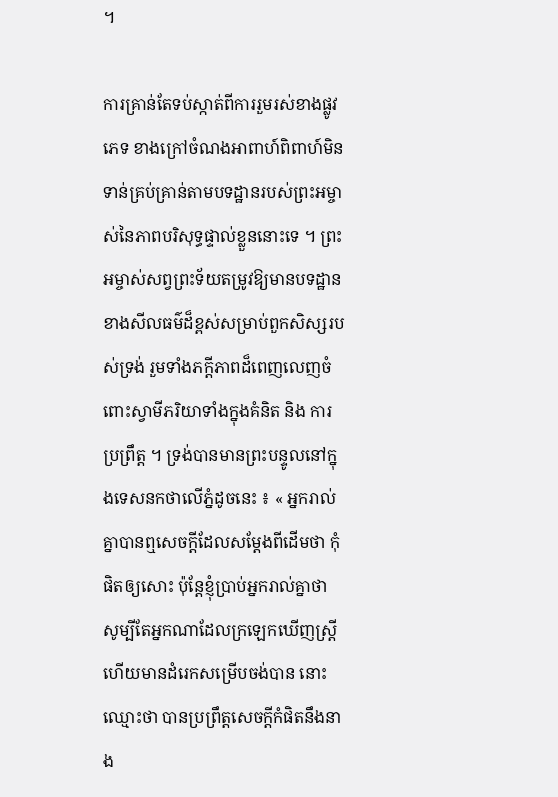។

ការគ្រាន់តែទប់ស្កាត់ពីការរួមរស់ខាងផ្លូវភេទ ខាងក្រៅចំណងអាពាហ៍ពិពាហ៍មិនទាន់គ្រប់គ្រាន់តាមបទដ្ឋានរបស់ព្រះអម្ចាស់នៃភាពបរិសុទ្ធផ្ទាល់ខ្លួននោះទេ ។ ព្រះអម្ចាស់សព្វព្រះទ័យតម្រូវឱ្យមានបទដ្ឋានខាងសីលធម៌ដ៏ខ្ពស់សម្រាប់ពួកសិស្សរបស់ទ្រង់ រួមទាំងភក្តីភាពដ៏ពេញលេញចំពោះស្វាមីភរិយាទាំងក្នុងគំនិត និង ការប្រព្រឹត្ត ។ ទ្រង់បានមានព្រះបន្ទូលនៅក្នុងទេសនកថាលើភ្នំដូចនេះ ៖ « អ្នករាល់គ្នាបានឮសេចក្តីដែលសម្ដែងពីដើមថា កុំផិតឲ្យសោះ ប៉ុន្តែខ្ញុំប្រាប់អ្នករាល់គ្នាថា សូម្បីតែអ្នកណាដែលក្រឡេកឃើញស្ត្រី ហើយមានដំរេកសម្រើបចង់បាន នោះឈ្មោះថា បានប្រព្រឹត្តសេចក្តីកំផិតនឹងនាង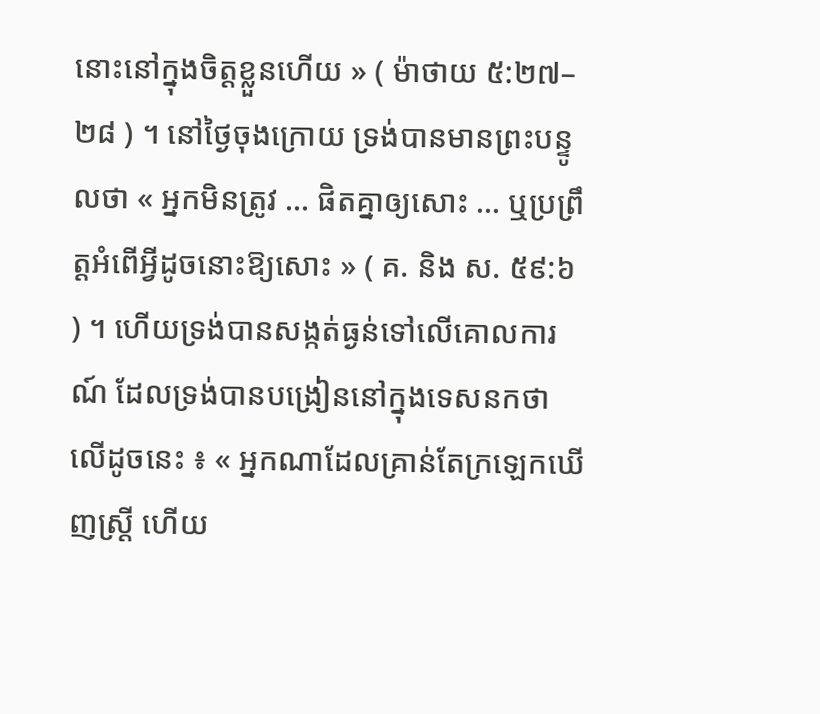នោះនៅក្នុងចិត្តខ្លួនហើយ » ( ម៉ាថាយ ៥:២៧–២៨ ) ។ នៅថ្ងៃចុងក្រោយ ទ្រង់បានមានព្រះបន្ទូលថា « អ្នកមិនត្រូវ … ផិតគ្នាឲ្យសោះ … ឬប្រព្រឹត្តអំពើអ្វីដូចនោះឱ្យសោះ » ( គ. និង ស. ៥៩:៦ ) ។ ហើយទ្រង់បានសង្កត់ធ្ងន់ទៅលើគោលការណ៍ ដែលទ្រង់បានបង្រៀននៅក្នុងទេសនកថាលើដូចនេះ ៖ « អ្នកណាដែលគ្រាន់តែក្រឡេកឃើញស្ត្រី ហើយ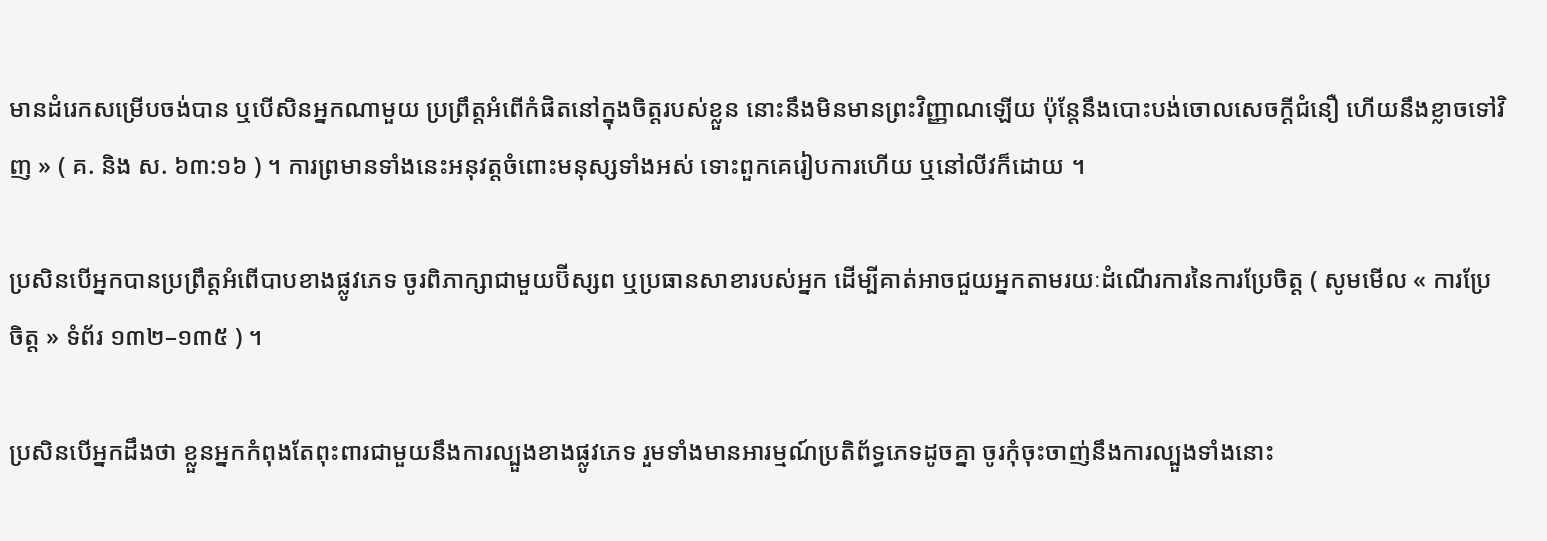មានដំរេកសម្រើបចង់បាន ឬបើសិនអ្នកណាមួយ ប្រព្រឹត្តអំពើកំផិតនៅក្នុងចិត្តរបស់ខ្លួន នោះនឹងមិនមានព្រះវិញ្ញាណឡើយ ប៉ុន្តែនឹងបោះបង់ចោលសេចក្តីជំនឿ ហើយនឹងខ្លាចទៅវិញ » ( គ. និង ស. ៦៣:១៦ ) ។ ការព្រមានទាំងនេះអនុវត្តចំពោះមនុស្សទាំងអស់ ទោះពួកគេរៀបការហើយ ឬនៅលីវក៏ដោយ ។

ប្រសិនបើអ្នកបានប្រព្រឹត្តអំពើបាបខាងផ្លូវភេទ ចូរពិភាក្សាជាមួយប៊ីស្សព ឬប្រធានសាខារបស់អ្នក ដើម្បីគាត់អាចជួយអ្នកតាមរយៈដំណើរការនៃការប្រែចិត្ត ( សូមមើល « ការប្រែចិត្ត » ទំព័រ ១៣២–១៣៥ ) ។

ប្រសិនបើអ្នកដឹងថា ខ្លួនអ្នកកំពុងតែពុះពារជាមួយនឹងការល្បួងខាងផ្លូវភេទ រួមទាំងមានអារម្មណ៍ប្រតិព័ទ្ធភេទដូចគ្នា ចូរកុំចុះចាញ់នឹងការល្បួងទាំងនោះ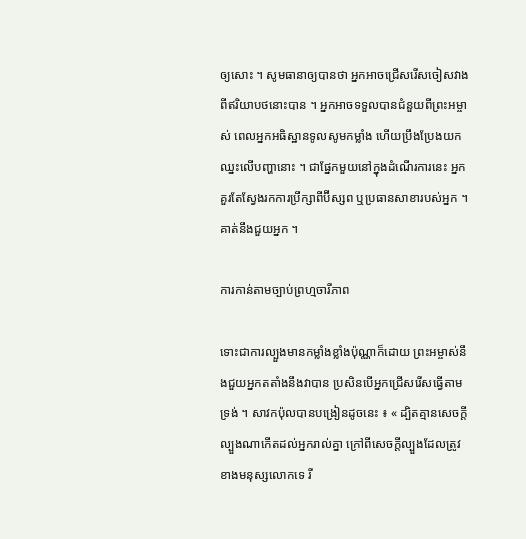ឲ្យសោះ ។ សូមធានាឲ្យបានថា អ្នកអាចជ្រើសរើសចៀសវាងពីឥរិយាបថនោះបាន ។ អ្នកអាចទទួលបានជំនួយពីព្រះអម្ចាស់ ពេលអ្នកអធិស្ឋានទូលសូមកម្លាំង ហើយប្រឹងប្រែងយកឈ្នះលើបញ្ហានោះ ។ ជាផ្នែកមួយនៅក្នុងដំណើរការនេះ អ្នកគួរតែស្វែងរកការប្រឹក្សាពីប៊ីស្សព ឬប្រធានសាខារបស់អ្នក ។ គាត់នឹងជួយអ្នក ។

ការកាន់តាមច្បាប់ព្រហ្មចារីភាព

ទោះជាការល្បួងមានកម្លាំងខ្លាំងប៉ុណ្ណាក៏ដោយ ព្រះអម្ចាស់នឹងជួយអ្នកតតាំងនឹងវាបាន ប្រសិនបើអ្នកជ្រើសរើសធ្វើតាមទ្រង់ ។ សាវកប៉ុលបានបង្រៀនដូចនេះ ៖ « ដ្បិតគ្មានសេចក្តីល្បួងណាកើតដល់អ្នករាល់គ្នា ក្រៅពីសេចក្តីល្បួងដែលត្រូវខាងមនុស្សលោកទេ រី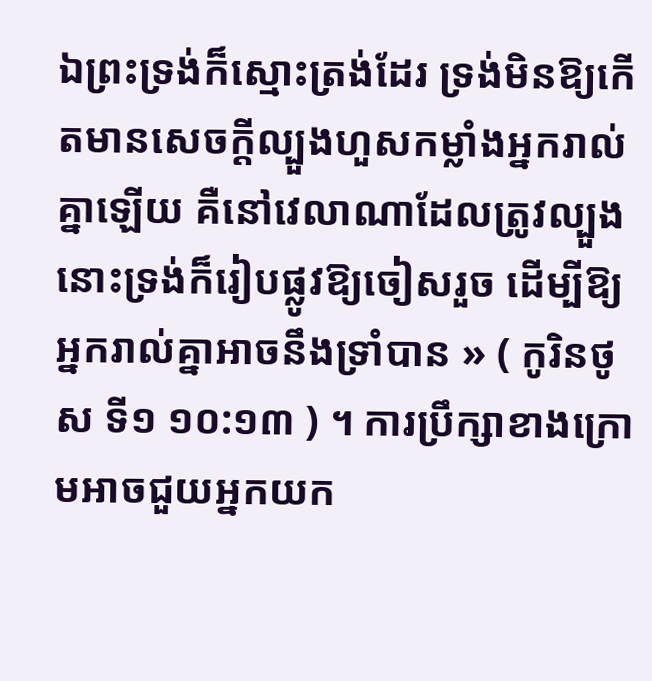ឯព្រះទ្រង់ក៏ស្មោះត្រង់ដែរ ទ្រង់មិនឱ្យកើតមានសេចក្តីល្បួងហួសកម្លាំងអ្នករាល់គ្នាឡើយ គឺនៅវេលាណាដែលត្រូវល្បួង នោះទ្រង់ក៏រៀបផ្លូវឱ្យចៀសរួច ដើម្បីឱ្យ អ្នករាល់គ្នាអាចនឹងទ្រាំបាន » ( កូរិនថូស ទី១ ១០:១៣ ) ។ ការប្រឹក្សាខាងក្រោមអាចជួយអ្នកយក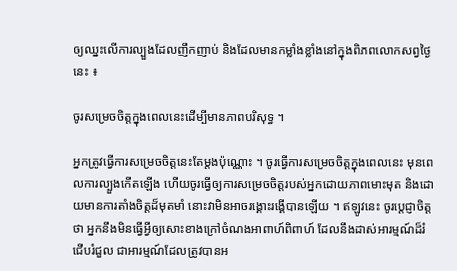ឲ្យឈ្នះលើការល្បួងដែលញឹកញាប់ និងដែលមានកម្លាំងខ្លាំងនៅក្នុងពិភពលោកសព្វថ្ងៃនេះ ៖

ចូរសម្រេចចិត្តក្នុងពេលនេះដើម្បីមានភាពបរិសុទ្ធ ។

អ្នកត្រូវធ្វើការសម្រេចចិត្តនេះតែម្តងប៉ុណ្ណោះ ។ ចូរធ្វើការសម្រេចចិត្តក្នុងពេលនេះ មុនពេលការល្បួងកើតឡើង ហើយចូរធ្វើឲ្យការសម្រេចចិត្តរបស់អ្នកដោយភាពមោះមុត និងដោយមានការតាំងចិត្តដ៏មុតមាំ នោះវាមិនអាចរង្គោះរង្គើបានឡើយ ។ ឥឡូវនេះ ចូរប្ដេជ្ញាចិត្តថា អ្នកនឹងមិនធ្វើអ្វីឲ្យសោះខាងក្រៅចំណងអាពាហ៍ពិពាហ៍ ដែលនឹងដាស់អារម្មណ៍ដ៏រំជើបរំជួល ជាអារម្មណ៍ដែលត្រូវបានអ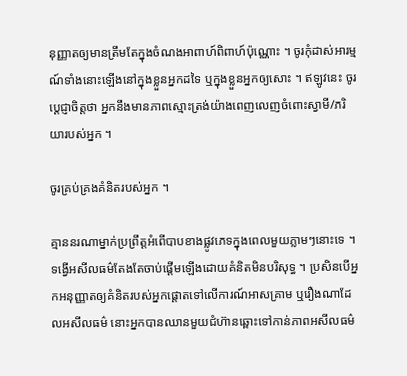នុញ្ញាតឲ្យមានត្រឹមតែក្នុងចំណងអាពាហ៍ពិពាហ៍ប៉ុណ្ណោះ ។ ចូរកុំដាស់អារម្មណ៍ទាំងនោះឡើងនៅក្នុងខ្លួនអ្នកដទៃ ឬក្នុងខ្លួនអ្នកឲ្យសោះ ។ ឥឡូវនេះ ចូរប្ដេជ្ញាចិត្តថា អ្នកនឹងមានភាពស្មោះត្រង់យ៉ាងពេញលេញចំពោះស្វាមី/ភរិយារបស់អ្នក ។

ចូរគ្រប់គ្រងគំនិតរបស់អ្នក ។

គ្មាននរណាម្នាក់ប្រព្រឹត្តអំពើបាបខាងផ្លូវភេទក្នុងពេលមួយភ្លាមៗនោះទេ ។ ទង្វើអសីលធម៌តែងតែចាប់ផ្តើមឡើងដោយគំនិតមិនបរិសុទ្ធ ។ ប្រសិនបើអ្នកអនុញ្ញាតឲ្យគំនិតរបស់អ្នកផ្តោតទៅលើការណ៍អាសគ្រាម ឬរឿងណាដែលអសីលធម៌ នោះអ្នកបានឈានមួយជំហ៊ានឆ្ពោះទៅកាន់ភាពអសីលធម៌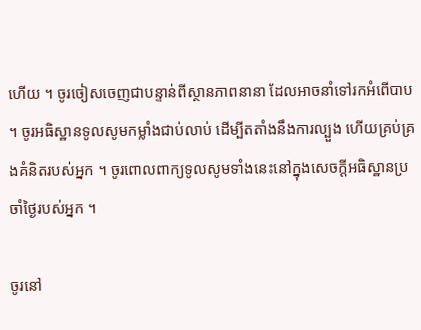ហើយ ។ ចូរចៀសចេញជាបន្ទាន់ពីស្ថានភាពនានា ដែលអាចនាំទៅរកអំពើបាប ។ ចូរអធិស្ឋានទូលសូមកម្លាំងជាប់លាប់ ដើម្បីតតាំងនឹងការល្បួង ហើយគ្រប់គ្រងគំនិតរបស់អ្នក ។ ចូរពោលពាក្យទូលសូមទាំងនេះនៅក្នុងសេចក្ដីអធិស្ឋានប្រចាំថ្ងៃរបស់អ្នក ។

ចូរនៅ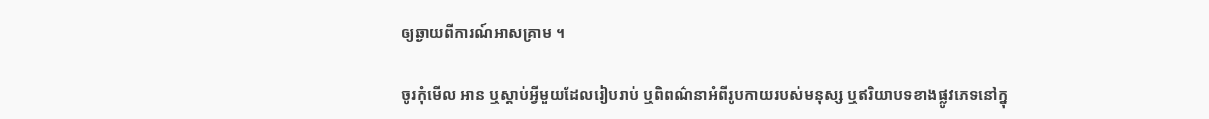ឲ្យឆ្ងាយពីការណ៍អាសគ្រាម ។

ចូរកុំមើល អាន ឬស្ដាប់អ្វីមួយដែលរៀបរាប់ ឬពិពណ៌នាអំពីរូបកាយរបស់មនុស្ស ឬឥរិយាបទខាងផ្លូវភេទនៅក្នុ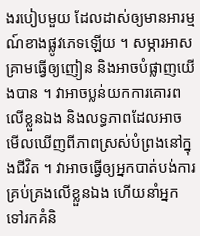ងរបៀបមួយ ដែលដាស់ឲ្យមានអារម្មណ៍ខាងផ្លូវភេទឡើយ ។ សម្ភារអាសគ្រាមធ្វើឲ្យញៀន និងអាចបំផ្លាញយើងបាន ។ វាអាចប្លន់យកការគោរពលើខ្លួនឯង និងលទ្ធភាពដែលអាចមើលឃើញពីភាពស្រស់បំព្រងនៅក្នុងជីវិត ។ វាអាចធ្វើឲ្យអ្នកបាត់បង់ការគ្រប់គ្រងលើខ្លួនឯង ហើយនាំអ្នកទៅរកគំនិ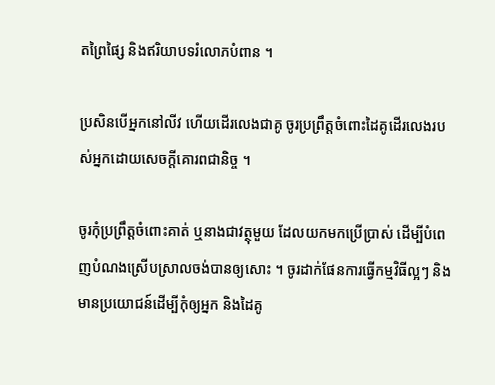តព្រៃផ្សៃ និងឥរិយាបទរំលោភបំពាន ។

ប្រសិនបើអ្នកនៅលីវ ហើយដើរលេងជាគូ ចូរប្រព្រឹត្តចំពោះដៃគូដើរលេងរបស់អ្នកដោយសេចក្តីគោរពជានិច្ច ។

ចូរកុំប្រព្រឹត្តចំពោះគាត់ ឬនាងជាវត្ថុមួយ ដែលយកមកប្រើប្រាស់ ដើម្បីបំពេញបំណងស្រើបស្រាលចង់បានឲ្យសោះ ។ ចូរដាក់ផែនការធ្វើកម្មវិធីល្អៗ និងមានប្រយោជន៍ដើម្បីកុំឲ្យអ្នក និងដៃគូ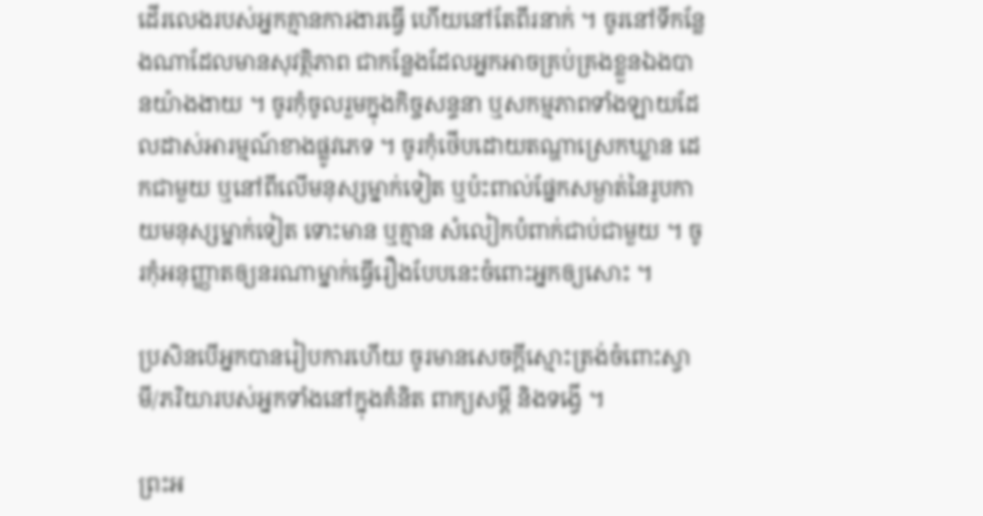ដើរលេងរបស់អ្នកគ្មានការងារធ្វើ ហើយនៅតែពីរនាក់ ។ ចូរនៅទីកន្លែងណាដែលមានសុវត្ថិភាព ជាកន្លែងដែលអ្នកអាចគ្រប់គ្រងខ្លួនឯងបានយ៉ាងងាយ ។ ចូរកុំចូលរួមក្នុងកិច្ចសន្ទនា ឬសកម្មភាពទាំងឡាយដែលដាស់អារម្មណ៍ខាងផ្លូវភេទ ។ ចូរកុំថើបដោយតណ្ហាស្រេកឃ្លាន ដេកជាមួយ ឬនៅពីលើមនុស្សម្នាក់ទៀត ឬប៉ះពាល់ផ្នែកសម្ងាត់នៃរូបកាយមនុស្សម្នាក់ទៀត ទោះមាន ឬគ្មាន សំលៀកបំពាក់ជាប់ជាមួយ ។ ចូរកុំអនុញ្ញាតឲ្យនរណាម្នាក់ធ្វើរឿងបែបនេះចំពោះអ្នកឲ្យសោះ ។

ប្រសិនបើអ្នកបានរៀបការហើយ ចូរមានសេចក្តីស្មោះត្រង់ចំពោះស្វាមី/ភរិយារបស់អ្នកទាំងនៅក្នុងគំនិត ពាក្យសម្ដី និងទង្វើ ។

ព្រះអ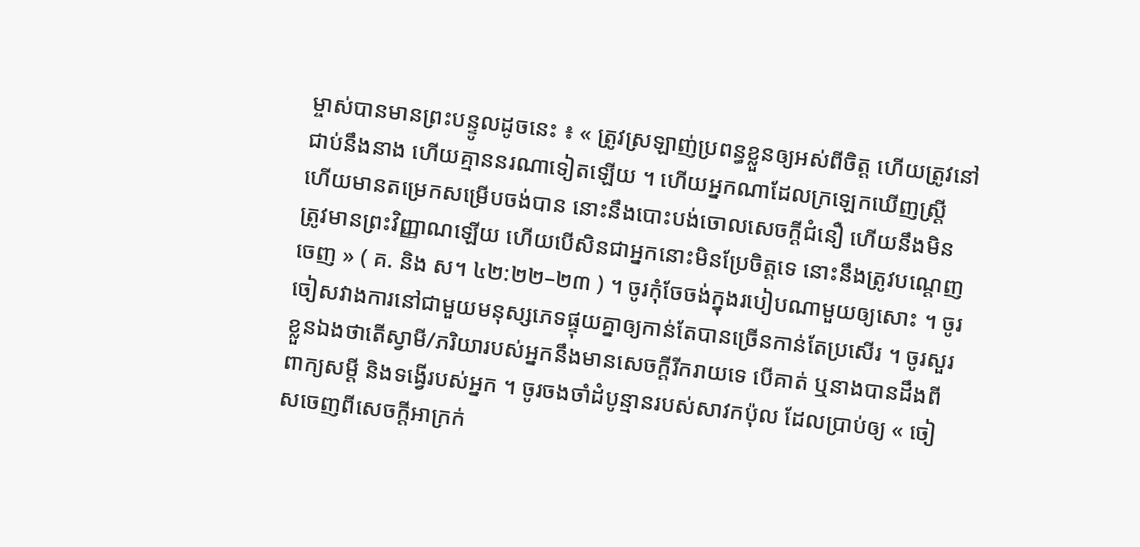ម្ចាស់បានមានព្រះបន្ទូលដូចនេះ ៖ « ត្រូវស្រឡាញ់ប្រពន្ធខ្លួនឲ្យអស់ពីចិត្ត ហើយត្រូវនៅជាប់នឹងនាង ហើយគ្មាននរណាទៀតឡើយ ។ ហើយអ្នកណាដែលក្រឡេកឃើញស្ត្រី ហើយមានតម្រេកសម្រើបចង់បាន នោះនឹងបោះបង់ចោលសេចក្ដីជំនឿ ហើយនឹងមិនត្រូវមានព្រះវិញ្ញាណឡើយ ហើយបើសិនជាអ្នកនោះមិនប្រែចិត្តទេ នោះនឹងត្រូវបណ្ដេញចេញ » ( គ. និង ស។ ៤២:២២–២៣ ) ។ ចូរកុំចែចង់ក្នុងរបៀបណាមួយឲ្យសោះ ។ ចូរចៀសវាងការនៅជាមួយមនុស្សភេទផ្ទុយគ្នាឲ្យកាន់តែបានច្រើនកាន់តែប្រសើរ ។ ចូរសួរខ្លួនឯងថាតើស្វាមី/ភរិយារបស់អ្នកនឹងមានសេចក្តីរីករាយទេ បើគាត់ ឬនាងបានដឹងពីពាក្យសម្ដី និងទង្វើរបស់អ្នក ។ ចូរចងចាំដំបូន្មានរបស់សាវកប៉ុល ដែលប្រាប់ឲ្យ « ចៀសចេញពីសេចក្តីអាក្រក់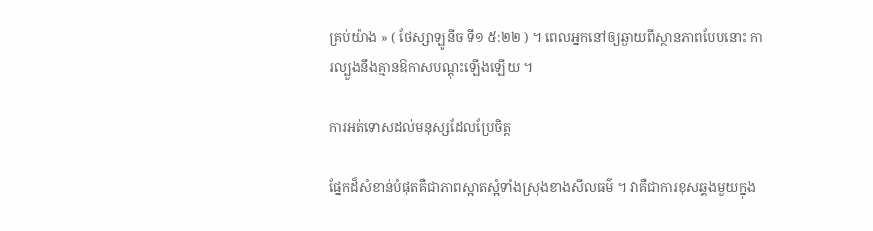គ្រប់យ៉ាង » ( ថែស្សាឡូនីច ទី១ ៥:២២ ) ។ ពេលអ្នកនៅឲ្យឆ្ងាយពីស្ថានភាពបែបនោះ ការល្បួងនឹងគ្មានឱកាសបណ្តុះឡើងឡើយ ។

ការអត់ទោសដល់មនុស្សដែលប្រែចិត្ត

ផ្នែកដ៏សំខាន់បំផុតគឺជាភាពស្អាតស្អំទាំងស្រុងខាងសីលធម៌ ។ វាគឺជាការខុសឆ្គងមួយក្នុង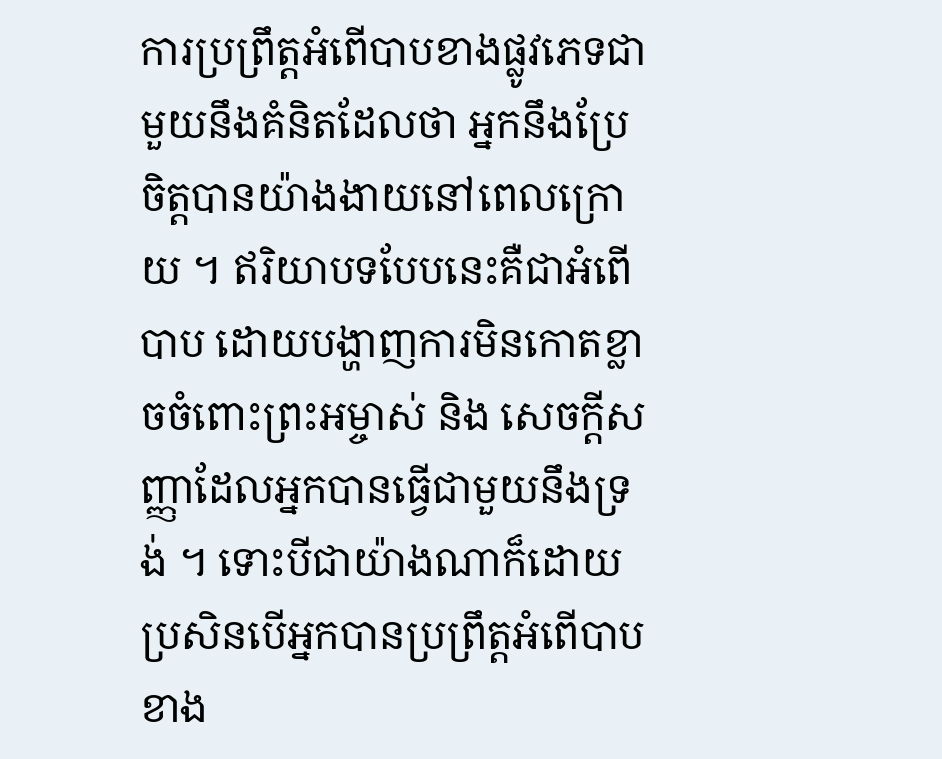ការប្រព្រឹត្តអំពើបាបខាងផ្លូវភេទជាមួយនឹងគំនិតដែលថា អ្នកនឹងប្រែចិត្តបានយ៉ាងងាយនៅពេលក្រោយ ។ ឥរិយាបទបែបនេះគឺជាអំពើបាប ដោយបង្ហាញការមិនកោតខ្លាចចំពោះព្រះអម្ចាស់ និង សេចក្តីសញ្ញាដែលអ្នកបានធ្វើជាមួយនឹងទ្រង់ ។ ទោះបីជាយ៉ាងណាក៏ដោយ ប្រសិនបើអ្នកបានប្រព្រឹត្តអំពើបាបខាង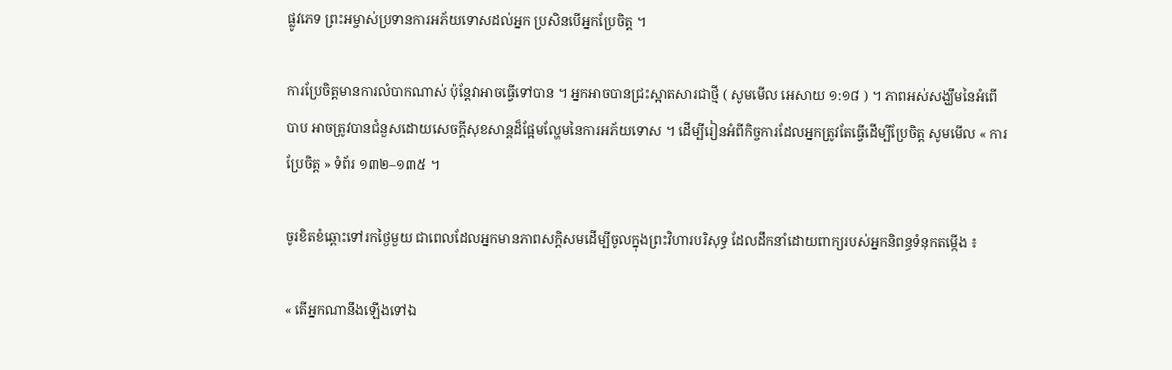ផ្លូវភេទ ព្រះអម្ចាស់ប្រទានការអភ័យទោសដល់អ្នក ប្រសិនបើអ្នកប្រែចិត្ត ។

ការប្រែចិត្តមានការលំបាកណាស់ ប៉ុន្តែវាអាចធ្វើទៅបាន ។ អ្នកអាចបានជ្រះស្អាតសារជាថ្មី ( សូមមើល អេសាយ ១:១៨ ) ។ ភាពអស់សង្ឃឹមនៃអំពើបាប អាចត្រូវបានជំនួសដោយសេចក្តីសុខសាន្តដ៏ផ្អែមល្ហែមនៃការអភ័យទោស ។ ដើម្បីរៀនអំពីកិច្ចការដែលអ្នកត្រូវតែធ្វើដើម្បីប្រែចិត្ត សូមមើល « ការប្រែចិត្ត » ទំព័រ ១៣២–១៣៥ ។

ចូរខិតខំឆ្ពោះទៅរកថ្ងៃមួយ ជាពេលដែលអ្នកមានភាពសក្តិសមដើម្បីចូលក្នុងព្រះវិហារបរិសុទ្ធ ដែលដឹកនាំដោយពាក្យរបស់អ្នកនិពន្ធទំនុកតម្កើង ៖

« តើអ្នកណានឹងឡើងទៅឯ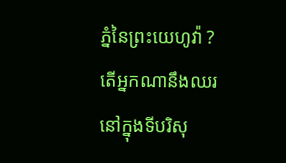ភ្នំនៃព្រះយេហូវ៉ា ? តើអ្នកណានឹងឈរនៅក្នុងទីបរិសុ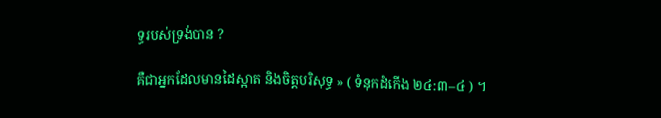ទ្ធរបស់ទ្រង់បាន ?

គឺជាអ្នកដែលមានដៃស្អាត និងចិត្តបរិសុទ្ធ » ( ទំនុកដំកើង ២៤:៣–៤ ) ។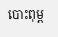បោះពុម្ព